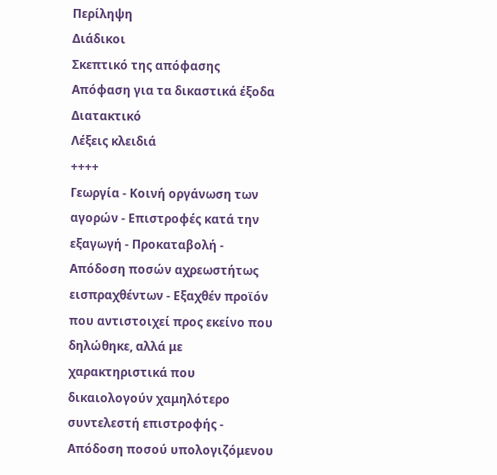Περίληψη
Διάδικοι
Σκεπτικό της απόφασης
Απόφαση για τα δικαστικά έξοδα
Διατακτικό
Λέξεις κλειδιά
++++
Γεωργία - Κοινή οργάνωση των αγορών - Επιστροφές κατά την εξαγωγή - Προκαταβολή - Απόδοση ποσών αχρεωστήτως εισπραχθέντων - Εξαχθέν προϊόν που αντιστοιχεί προς εκείνο που δηλώθηκε, αλλά με χαρακτηριστικά που δικαιολογούν χαμηλότερο συντελεστή επιστροφής - Απόδοση ποσού υπολογιζόμενου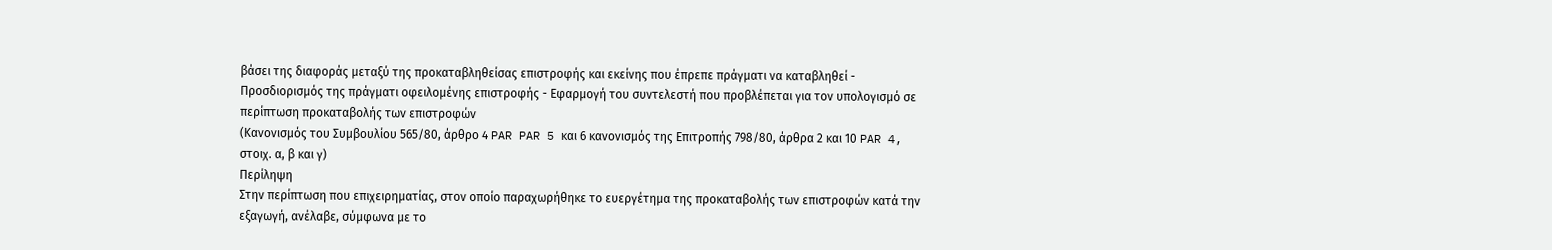βάσει της διαφοράς μεταξύ της προκαταβληθείσας επιστροφής και εκείνης που έπρεπε πράγματι να καταβληθεί - Προσδιορισμός της πράγματι οφειλομένης επιστροφής - Εφαρμογή του συντελεστή που προβλέπεται για τον υπολογισμό σε περίπτωση προκαταβολής των επιστροφών
(Κανονισμός του Συμβουλίου 565/80, άρθρο 4 PAR PAR 5 και 6 κανονισμός της Επιτροπής 798/80, άρθρα 2 και 10 PAR 4, στοιχ. α, β και γ)
Περίληψη
Στην περίπτωση που επιχειρηματίας, στον οποίο παραχωρήθηκε το ευεργέτημα της προκαταβολής των επιστροφών κατά την εξαγωγή, ανέλαβε, σύμφωνα με το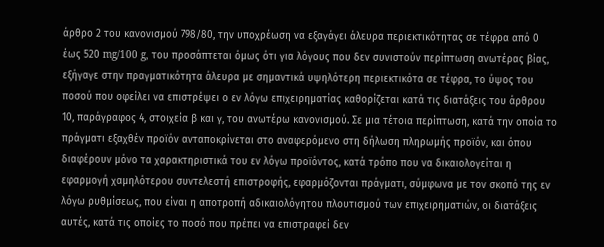άρθρο 2 του κανονισμού 798/80, την υποχρέωση να εξαγάγει άλευρα περιεκτικότητας σε τέφρα από 0 έως 520 mg/100 g, του προσάπτεται όμως ότι για λόγους που δεν συνιστούν περίπτωση ανωτέρας βίας, εξήγαγε στην πραγματικότητα άλευρα με σημαντικά υψηλότερη περιεκτικότα σε τέφρα, το ύψος του ποσού που οφείλει να επιστρέψει ο εν λόγω επιχειρηματίας καθορίζεται κατά τις διατάξεις του άρθρου 10, παράγραφος 4, στοιχεία β και γ, του ανωτέρω κανονισμού. Σε μια τέτοια περίπτωση, κατά την οποία το πράγματι εξαχθέν προϊόν ανταποκρίνεται στο αναφερόμενο στη δήλωση πληρωμής προϊόν, και όπου διαφέρουν μόνο τα χαρακτηριστικά του εν λόγω προϊόντος, κατά τρόπο που να δικαιολογείται η εφαρμογή χαμηλότερου συντελεστή επιστροφής, εφαρμόζονται πράγματι, σύμφωνα με τον σκοπό της εν λόγω ρυθμίσεως, που είναι η αποτροπή αδικαιολόγητου πλουτισμού των επιχειρηματιών, οι διατάξεις αυτές, κατά τις οποίες το ποσό που πρέπει να επιστραφεί δεν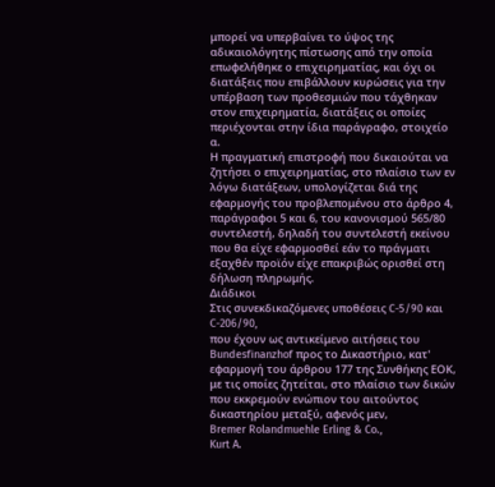μπορεί να υπερβαίνει το ύψος της αδικαιολόγητης πίστωσης από την οποία επωφελήθηκε ο επιχειρηματίας, και όχι οι διατάξεις που επιβάλλουν κυρώσεις για την υπέρβαση των προθεσμιών που τάχθηκαν στον επιχειρηματία, διατάξεις οι οποίες περιέχονται στην ίδια παράγραφο, στοιχείο α.
Η πραγματική επιστροφή που δικαιούται να ζητήσει ο επιχειρηματίας, στο πλαίσιο των εν λόγω διατάξεων, υπολογίζεται διά της εφαρμογής του προβλεπομένου στο άρθρο 4, παράγραφοι 5 και 6, του κανονισμού 565/80 συντελεστή, δηλαδή του συντελεστή εκείνου που θα είχε εφαρμοσθεί εάν το πράγματι εξαχθέν προϊόν είχε επακριβώς ορισθεί στη δήλωση πληρωμής.
Διάδικοι
Στις συνεκδικαζόμενες υποθέσεις C-5/90 και C-206/90,
που έχουν ως αντικείμενο αιτήσεις του Bundesfinanzhof προς το Δικαστήριο, κατ' εφαρμογή του άρθρου 177 της Συνθήκης ΕΟΚ, με τις οποίες ζητείται, στο πλαίσιο των δικών που εκκρεμούν ενώπιον του αιτούντος δικαστηρίου μεταξύ, αφενός μεν,
Bremer Rolandmuehle Erling & Co.,
Kurt A.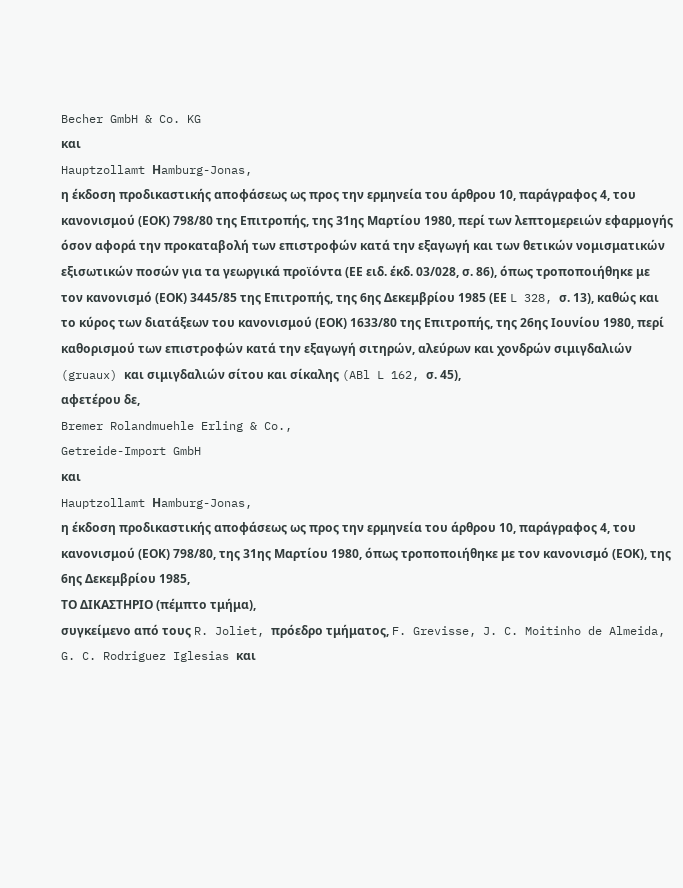Becher GmbH & Co. KG
και
Hauptzollamt Ηamburg-Jonas,
η έκδοση προδικαστικής αποφάσεως ως προς την ερμηνεία του άρθρου 10, παράγραφος 4, του κανονισμού (ΕΟΚ) 798/80 της Επιτροπής, της 31ης Μαρτίου 1980, περί των λεπτομερειών εφαρμογής όσον αφορά την προκαταβολή των επιστροφών κατά την εξαγωγή και των θετικών νομισματικών εξισωτικών ποσών για τα γεωργικά προϊόντα (ΕΕ ειδ. έκδ. 03/028, σ. 86), όπως τροποποιήθηκε με τον κανονισμό (ΕΟΚ) 3445/85 της Επιτροπής, της 6ης Δεκεμβρίου 1985 (ΕΕ L 328, σ. 13), καθώς και το κύρος των διατάξεων του κανονισμού (ΕΟΚ) 1633/80 της Επιτροπής, της 26ης Ιουνίου 1980, περί καθορισμού των επιστροφών κατά την εξαγωγή σιτηρών, αλεύρων και χονδρών σιμιγδαλιών (gruaux) και σιμιγδαλιών σίτου και σίκαλης (ABl L 162, σ. 45),
αφετέρου δε,
Bremer Rolandmuehle Erling & Co.,
Getreide-Import GmbH
και
Hauptzollamt Ηamburg-Jonas,
η έκδοση προδικαστικής αποφάσεως ως προς την ερμηνεία του άρθρου 10, παράγραφος 4, του κανονισμού (ΕΟΚ) 798/80, της 31ης Μαρτίου 1980, όπως τροποποιήθηκε με τον κανονισμό (ΕΟΚ), της 6ης Δεκεμβρίου 1985,
ΤΟ ΔΙΚΑΣΤΗΡΙΟ (πέμπτο τμήμα),
συγκείμενο από τους R. Joliet, πρόεδρο τμήματος, F. Grevisse, J. C. Moitinho de Almeida, G. C. Rodriguez Iglesias και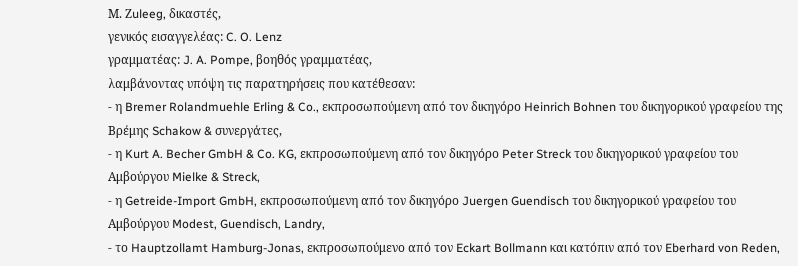Μ. Ζuleeg, δικαστές,
γενικός εισαγγελέας: C. O. Lenz
γραμματέας: J. A. Pompe, βοηθός γραμματέας,
λαμβάνοντας υπόψη τις παρατηρήσεις που κατέθεσαν:
- η Bremer Rolandmuehle Erling & Co., εκπροσωπούμενη από τον δικηγόρο Heinrich Bohnen του δικηγορικού γραφείου της Βρέμης Schakow & συνεργάτες,
- η Kurt A. Becher GmbH & Co. KG, εκπροσωπούμενη από τον δικηγόρο Peter Streck του δικηγορικού γραφείου του Αμβούργου Mielke & Streck,
- η Getreide-Import GmbH, εκπροσωπούμενη από τον δικηγόρο Juergen Guendisch του δικηγορικού γραφείου του Αμβούργου Modest, Guendisch, Landry,
- το Hauptzollamt Hamburg-Jonas, εκπροσωπούμενο από τον Eckart Bollmann και κατόπιν από τον Eberhard von Reden,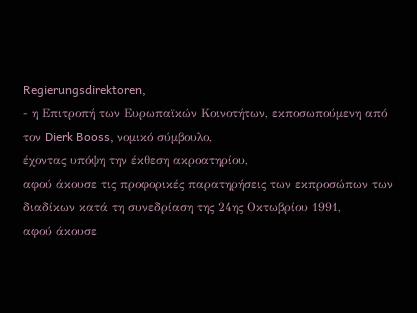Regierungsdirektoren,
- η Επιτροπή των Ευρωπαϊκών Κοινοτήτων, εκποσωπούμενη από τον Dierk Booss, νομικό σύμβουλο,
έχοντας υπόψη την έκθεση ακροατηρίου,
αφού άκουσε τις προφορικές παρατηρήσεις των εκπροσώπων των διαδίκων κατά τη συνεδρίαση της 24ης Οκτωβρίου 1991,
αφού άκουσε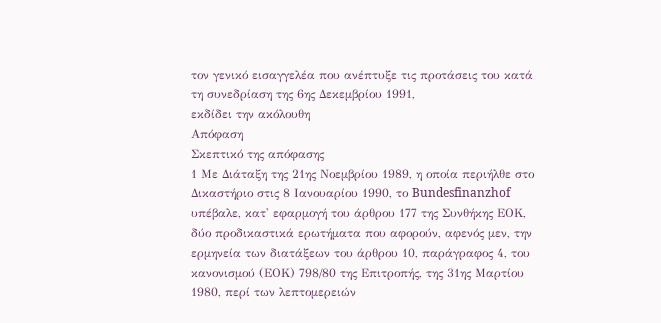τον γενικό εισαγγελέα που ανέπτυξε τις προτάσεις του κατά τη συνεδρίαση της 6ης Δεκεμβρίου 1991,
εκδίδει την ακόλουθη
Απόφαση
Σκεπτικό της απόφασης
1 Με Διάταξη της 21ης Νοεμβρίου 1989, η οποία περιήλθε στο Δικαστήριο στις 8 Ιανουαρίου 1990, το Bundesfinanzhof υπέβαλε, κατ' εφαρμογή του άρθρου 177 της Συνθήκης ΕΟΚ, δύο προδικαστικά ερωτήματα που αφορούν, αφενός μεν, την ερμηνεία των διατάξεων του άρθρου 10, παράγραφος 4, του κανονισμού (ΕΟΚ) 798/80 της Επιτροπής, της 31ης Μαρτίου 1980, περί των λεπτομερειών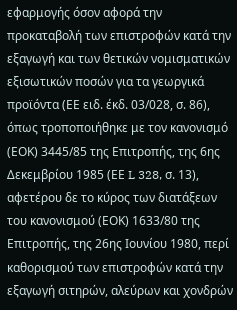εφαρμογής όσον αφορά την προκαταβολή των επιστροφών κατά την εξαγωγή και των θετικών νομισματικών εξισωτικών ποσών για τα γεωργικά προϊόντα (ΕΕ ειδ. έκδ. 03/028, σ. 86), όπως τροποποιήθηκε με τον κανονισμό (ΕΟΚ) 3445/85 της Επιτροπής, της 6ης Δεκεμβρίου 1985 (ΕΕ L 328, σ. 13), αφετέρου δε το κύρος των διατάξεων του κανονισμού (ΕΟΚ) 1633/80 της Επιτροπής, της 26ης Ιουνίου 1980, περί καθορισμού των επιστροφών κατά την εξαγωγή σιτηρών, αλεύρων και χονδρών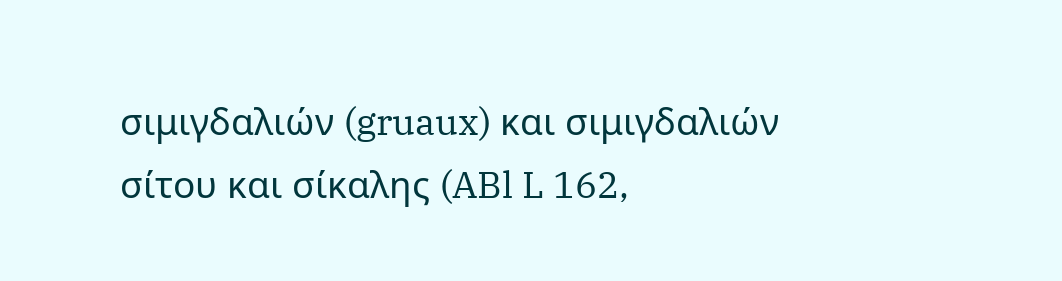σιμιγδαλιών (gruaux) και σιμιγδαλιών σίτου και σίκαλης (ABl L 162,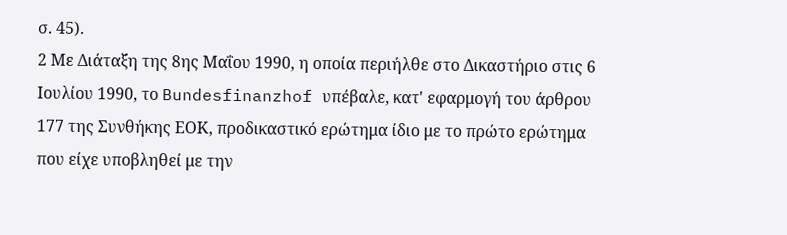σ. 45).
2 Με Διάταξη της 8ης Μαΐου 1990, η οποία περιήλθε στο Δικαστήριο στις 6 Ιουλίου 1990, το Bundesfinanzhof υπέβαλε, κατ' εφαρμογή του άρθρου 177 της Συνθήκης ΕΟΚ, προδικαστικό ερώτημα ίδιο με το πρώτο ερώτημα που είχε υποβληθεί με την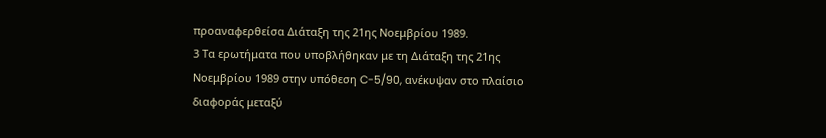προαναφερθείσα Διάταξη της 21ης Νοεμβρίου 1989.
3 Τα ερωτήματα που υποβλήθηκαν με τη Διάταξη της 21ης Νοεμβρίου 1989 στην υπόθεση C-5/90, ανέκυψαν στο πλαίσιο διαφοράς μεταξύ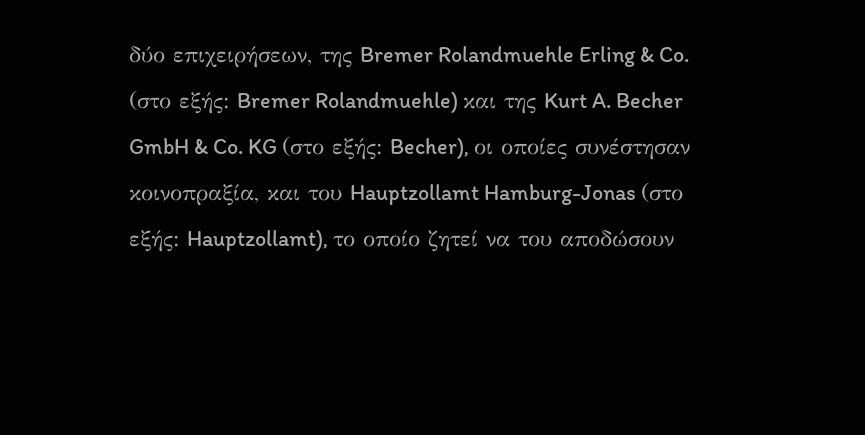δύο επιχειρήσεων, της Bremer Rolandmuehle Erling & Co. (στο εξής: Bremer Rolandmuehle) και της Kurt A. Becher GmbH & Co. KG (στο εξής: Becher), οι οποίες συνέστησαν κοινοπραξία, και του Hauptzollamt Hamburg-Jonas (στο εξής: Hauptzollamt), το οποίο ζητεί να του αποδώσουν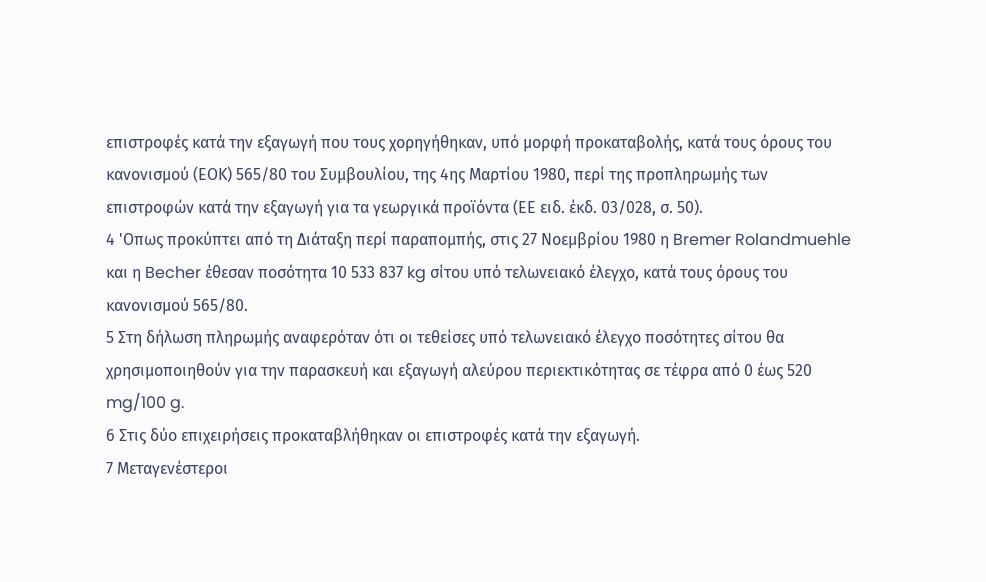επιστροφές κατά την εξαγωγή που τους χορηγήθηκαν, υπό μορφή προκαταβολής, κατά τους όρους του κανονισμού (ΕΟΚ) 565/80 του Συμβουλίου, της 4ης Μαρτίου 1980, περί της προπληρωμής των επιστροφών κατά την εξαγωγή για τα γεωργικά προϊόντα (ΕΕ ειδ. έκδ. 03/028, σ. 50).
4 'Οπως προκύπτει από τη Διάταξη περί παραπομπής, στις 27 Νοεμβρίου 1980 η Bremer Rolandmuehle και η Becher έθεσαν ποσότητα 10 533 837 kg σίτου υπό τελωνειακό έλεγχο, κατά τους όρους του κανονισμού 565/80.
5 Στη δήλωση πληρωμής αναφερόταν ότι οι τεθείσες υπό τελωνειακό έλεγχο ποσότητες σίτου θα χρησιμοποιηθούν για την παρασκευή και εξαγωγή αλεύρου περιεκτικότητας σε τέφρα από 0 έως 520 mg/100 g.
6 Στις δύο επιχειρήσεις προκαταβλήθηκαν οι επιστροφές κατά την εξαγωγή.
7 Μεταγενέστεροι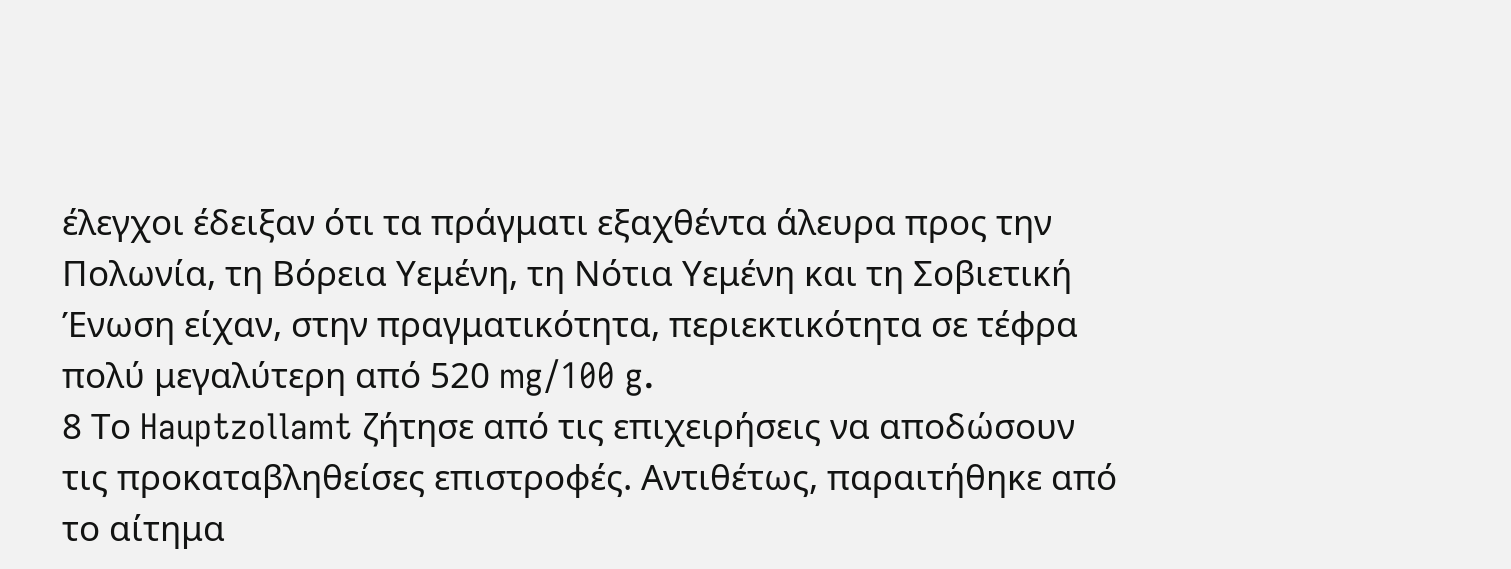έλεγχοι έδειξαν ότι τα πράγματι εξαχθέντα άλευρα προς την Πολωνία, τη Βόρεια Υεμένη, τη Νότια Υεμένη και τη Σοβιετική Ένωση είχαν, στην πραγματικότητα, περιεκτικότητα σε τέφρα πολύ μεγαλύτερη από 520 mg/100 g.
8 Το Hauptzollamt ζήτησε από τις επιχειρήσεις να αποδώσουν τις προκαταβληθείσες επιστροφές. Αντιθέτως, παραιτήθηκε από το αίτημα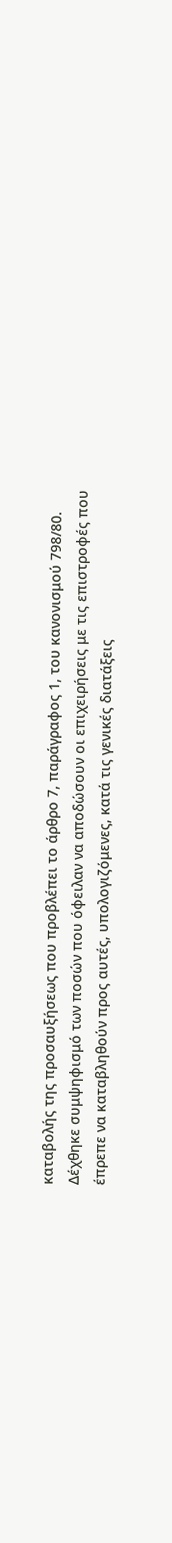καταβολής της προσαυξήσεως που προβλέπει το άρθρο 7, παράγραφος 1, του κανονισμού 798/80. Δέχθηκε συμψηφισμό των ποσών που όφειλαν να αποδώσουν οι επιχειρήσεις με τις επιστροφές που έπρεπε να καταβληθούν προς αυτές, υπολογιζόμενες, κατά τις γενικές διατάξεις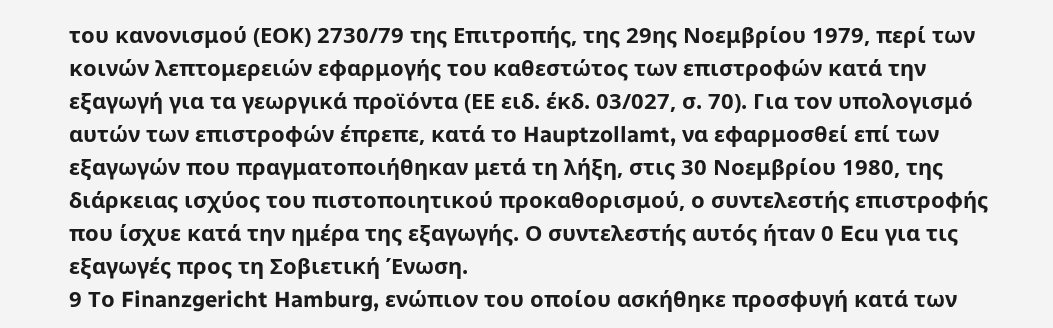του κανονισμού (ΕΟΚ) 2730/79 της Επιτροπής, της 29ης Νοεμβρίου 1979, περί των κοινών λεπτομερειών εφαρμογής του καθεστώτος των επιστροφών κατά την εξαγωγή για τα γεωργικά προϊόντα (ΕΕ ειδ. έκδ. 03/027, σ. 70). Για τον υπολογισμό αυτών των επιστροφών έπρεπε, κατά το Hauptzollamt, να εφαρμοσθεί επί των εξαγωγών που πραγματοποιήθηκαν μετά τη λήξη, στις 30 Νοεμβρίου 1980, της διάρκειας ισχύος του πιστοποιητικού προκαθορισμού, ο συντελεστής επιστροφής που ίσχυε κατά την ημέρα της εξαγωγής. Ο συντελεστής αυτός ήταν 0 Ecu για τις εξαγωγές προς τη Σοβιετική Ένωση.
9 Το Finanzgericht Hamburg, ενώπιον του οποίου ασκήθηκε προσφυγή κατά των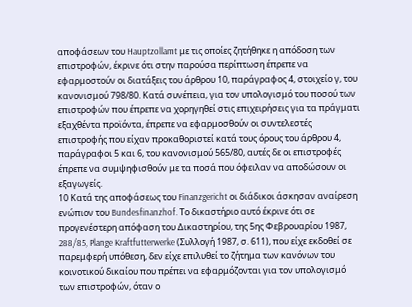αποφάσεων του Hauptzollamt με τις οποίες ζητήθηκε η απόδοση των επιστροφών, έκρινε ότι στην παρούσα περίπτωση έπρεπε να εφαρμοστούν οι διατάξεις του άρθρου 10, παράγραφος 4, στοιχείο γ, του κανονισμού 798/80. Κατά συνέπεια, για τον υπολογισμό του ποσού των επιστροφών που έπρεπε να χορηγηθεί στις επιχειρήσεις για τα πράγματι εξαχθέντα προϊόντα, έπρεπε να εφαρμοσθούν οι συντελεστές επιστροφής που είχαν προκαθοριστεί κατά τους όρους του άρθρου 4, παράγραφοι 5 και 6, του κανονισμού 565/80, αυτές δε οι επιστροφές έπρεπε να συμψηφισθούν με τα ποσά που όφειλαν να αποδώσουν οι εξαγωγείς.
10 Κατά της αποφάσεως του Finanzgericht οι διάδικοι άσκησαν αναίρεση ενώπιον του Bundesfinanzhof. Το δικαστήριο αυτό έκρινε ότι σε προγενέστερη απόφαση του Δικαστηρίου, της 5ης Φεβρουαρίου 1987, 288/85, Plange Kraftfutterwerke (Συλλογή 1987, σ. 611), που είχε εκδοθεί σε παρεμφερή υπόθεση, δεν είχε επιλυθεί το ζήτημα των κανόνων του κοινοτικού δικαίου που πρέπει να εφαρμόζονται για τον υπολογισμό των επιστροφών, όταν ο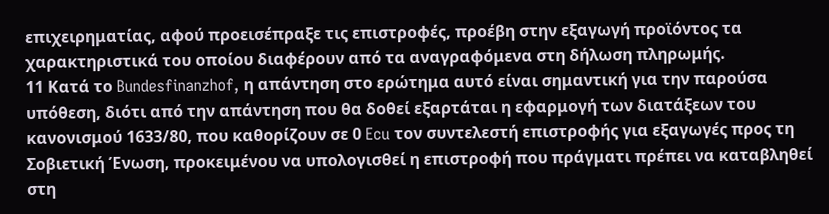επιχειρηματίας, αφού προεισέπραξε τις επιστροφές, προέβη στην εξαγωγή προϊόντος τα χαρακτηριστικά του οποίου διαφέρουν από τα αναγραφόμενα στη δήλωση πληρωμής.
11 Κατά το Bundesfinanzhof, η απάντηση στο ερώτημα αυτό είναι σημαντική για την παρούσα υπόθεση, διότι από την απάντηση που θα δοθεί εξαρτάται η εφαρμογή των διατάξεων του κανονισμού 1633/80, που καθορίζουν σε 0 Ecu τον συντελεστή επιστροφής για εξαγωγές προς τη Σοβιετική Ένωση, προκειμένου να υπολογισθεί η επιστροφή που πράγματι πρέπει να καταβληθεί στη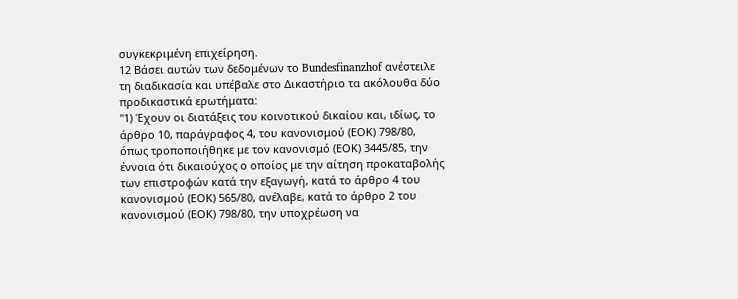συγκεκριμένη επιχείρηση.
12 Βάσει αυτών των δεδομένων το Bundesfinanzhof ανέστειλε τη διαδικασία και υπέβαλε στο Δικαστήριο τα ακόλουθα δύο προδικαστικά ερωτήματα:
"1) Έχουν οι διατάξεις του κοινοτικού δικαίου και, ιδίως, το άρθρο 10, παράγραφος 4, του κανονισμού (ΕΟΚ) 798/80, όπως τροποποιήθηκε με τον κανονισμό (ΕΟΚ) 3445/85, την έννοια ότι δικαιούχος ο οποίος με την αίτηση προκαταβολής των επιστροφών κατά την εξαγωγή, κατά το άρθρο 4 του κανονισμού (ΕΟΚ) 565/80, ανέλαβε, κατά το άρθρο 2 του κανονισμού (ΕΟΚ) 798/80, την υποχρέωση να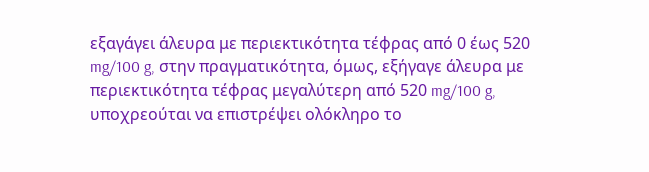εξαγάγει άλευρα με περιεκτικότητα τέφρας από 0 έως 520 mg/100 g, στην πραγματικότητα, όμως, εξήγαγε άλευρα με περιεκτικότητα τέφρας μεγαλύτερη από 520 mg/100 g, υποχρεούται να επιστρέψει ολόκληρο το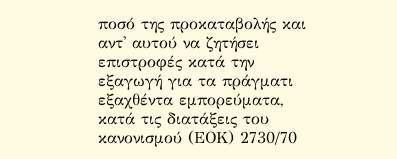ποσό της προκαταβολής και αντ' αυτού να ζητήσει επιστροφές κατά την εξαγωγή για τα πράγματι εξαχθέντα εμπορεύματα, κατά τις διατάξεις του κανονισμού (ΕΟΚ) 2730/70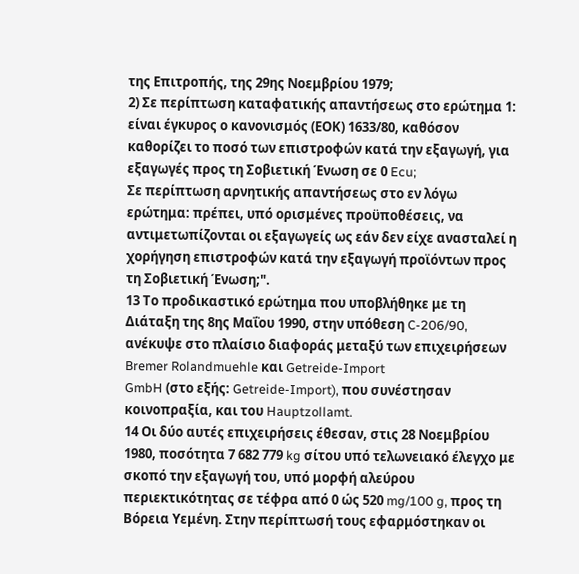της Επιτροπής, της 29ης Νοεμβρίου 1979;
2) Σε περίπτωση καταφατικής απαντήσεως στο ερώτημα 1: είναι έγκυρος ο κανονισμός (ΕΟΚ) 1633/80, καθόσον καθορίζει το ποσό των επιστροφών κατά την εξαγωγή, για εξαγωγές προς τη Σοβιετική Ένωση σε 0 Ecu;
Σε περίπτωση αρνητικής απαντήσεως στο εν λόγω ερώτημα: πρέπει, υπό ορισμένες προϋποθέσεις, να αντιμετωπίζονται οι εξαγωγείς ως εάν δεν είχε ανασταλεί η χορήγηση επιστροφών κατά την εξαγωγή προϊόντων προς τη Σοβιετική Ένωση;".
13 Το προδικαστικό ερώτημα που υποβλήθηκε με τη Διάταξη της 8ης Μαΐου 1990, στην υπόθεση C-206/90, ανέκυψε στο πλαίσιο διαφοράς μεταξύ των επιχειρήσεων Bremer Rolandmuehle και Getreide-Import
GmbH (στο εξής: Getreide-Import), που συνέστησαν κοινοπραξία, και του Hauptzollamt.
14 Οι δύο αυτές επιχειρήσεις έθεσαν, στις 28 Νοεμβρίου 1980, ποσότητα 7 682 779 kg σίτου υπό τελωνειακό έλεγχο με σκοπό την εξαγωγή του, υπό μορφή αλεύρου περιεκτικότητας σε τέφρα από 0 ώς 520 mg/100 g, προς τη Βόρεια Υεμένη. Στην περίπτωσή τους εφαρμόστηκαν οι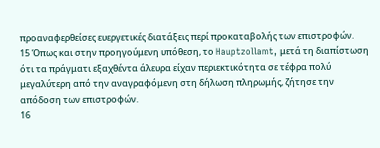προαναφερθείσες ευεργετικές διατάξεις περί προκαταβολής των επιστροφών.
15 Όπως και στην προηγούμενη υπόθεση, το Hauptzollamt, μετά τη διαπίστωση ότι τα πράγματι εξαχθέντα άλευρα είχαν περιεκτικότητα σε τέφρα πολύ μεγαλύτερη από την αναγραφόμενη στη δήλωση πληρωμής, ζήτησε την απόδοση των επιστροφών.
16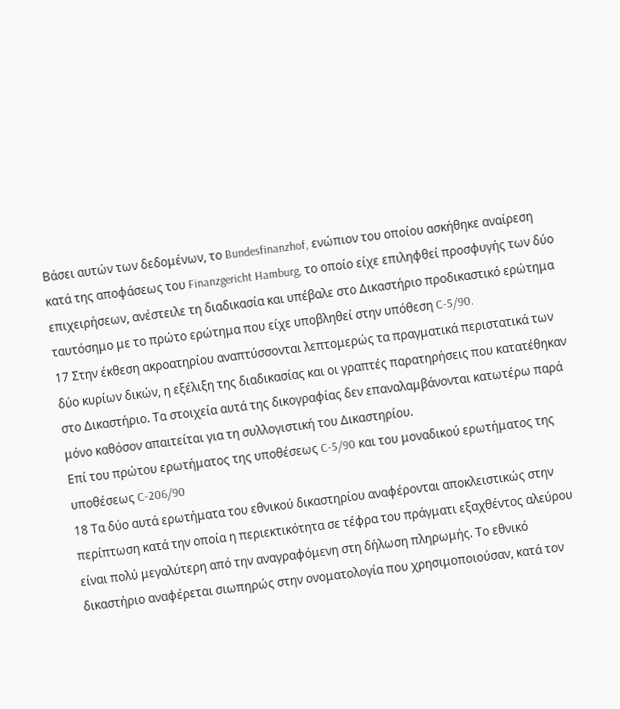Βάσει αυτών των δεδομένων, το Bundesfinanzhof, ενώπιον του οποίου ασκήθηκε αναίρεση κατά της αποφάσεως του Finanzgericht Hamburg, το οποίο είχε επιληφθεί προσφυγής των δύο επιχειρήσεων, ανέστειλε τη διαδικασία και υπέβαλε στο Δικαστήριο προδικαστικό ερώτημα ταυτόσημο με το πρώτο ερώτημα που είχε υποβληθεί στην υπόθεση C-5/90.
17 Στην έκθεση ακροατηρίου αναπτύσσονται λεπτομερώς τα πραγματικά περιστατικά των δύο κυρίων δικών, η εξέλιξη της διαδικασίας και οι γραπτές παρατηρήσεις που κατατέθηκαν στο Δικαστήριο. Τα στοιχεία αυτά της δικογραφίας δεν επαναλαμβάνονται κατωτέρω παρά μόνο καθόσον απαιτείται για τη συλλογιστική του Δικαστηρίου.
Επί του πρώτου ερωτήματος της υποθέσεως C-5/90 και του μοναδικού ερωτήματος της υποθέσεως C-206/90
18 Τα δύο αυτά ερωτήματα του εθνικού δικαστηρίου αναφέρονται αποκλειστικώς στην περίπτωση κατά την οποία η περιεκτικότητα σε τέφρα του πράγματι εξαχθέντος αλεύρου είναι πολύ μεγαλύτερη από την αναγραφόμενη στη δήλωση πληρωμής. Το εθνικό δικαστήριο αναφέρεται σιωπηρώς στην ονοματολογία που χρησιμοποιούσαν, κατά τον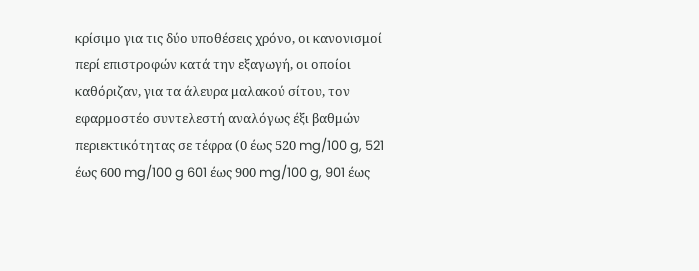κρίσιμο για τις δύο υποθέσεις χρόνο, οι κανονισμοί περί επιστροφών κατά την εξαγωγή, οι οποίοι καθόριζαν, για τα άλευρα μαλακού σίτου, τον εφαρμοστέο συντελεστή αναλόγως έξι βαθμών περιεκτικότητας σε τέφρα (0 έως 520 mg/100 g, 521 έως 600 mg/100 g 601 έως 900 mg/100 g, 901 έως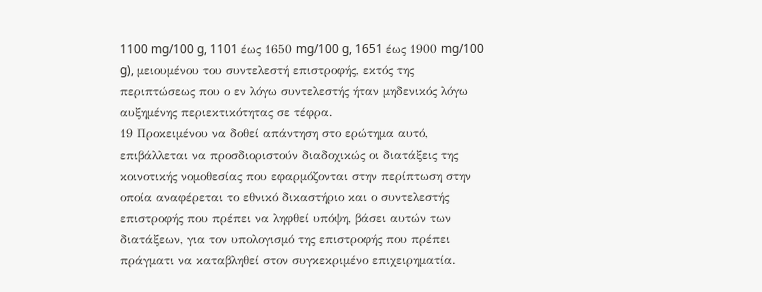1100 mg/100 g, 1101 έως 1650 mg/100 g, 1651 έως 1900 mg/100 g), μειουμένου του συντελεστή επιστροφής, εκτός της περιπτώσεως που ο εν λόγω συντελεστής ήταν μηδενικός λόγω αυξημένης περιεκτικότητας σε τέφρα.
19 Προκειμένου να δοθεί απάντηση στο ερώτημα αυτό, επιβάλλεται να προσδιοριστούν διαδοχικώς οι διατάξεις της κοινοτικής νομοθεσίας που εφαρμόζονται στην περίπτωση στην οποία αναφέρεται το εθνικό δικαστήριο και ο συντελεστής επιστροφής που πρέπει να ληφθεί υπόψη, βάσει αυτών των διατάξεων, για τον υπολογισμό της επιστροφής που πρέπει πράγματι να καταβληθεί στον συγκεκριμένο επιχειρηματία.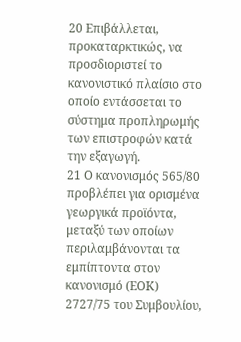20 Επιβάλλεται, προκαταρκτικώς, να προσδιοριστεί το κανονιστικό πλαίσιο στο οποίο εντάσσεται το σύστημα προπληρωμής των επιστροφών κατά την εξαγωγή.
21 Ο κανονισμός 565/80 προβλέπει για ορισμένα γεωργικά προϊόντα, μεταξύ των οποίων περιλαμβάνονται τα εμπίπτοντα στον κανονισμό (ΕΟΚ) 2727/75 του Συμβουλίου,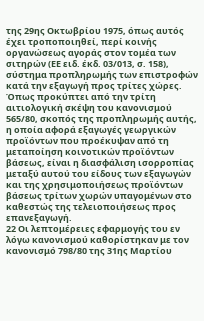της 29ης Οκτωβρίου 1975, όπως αυτός έχει τροποποιηθεί, περί κοινής οργανώσεως αγοράς στον τομέα των σιτηρών (ΕΕ ειδ. έκδ. 03/013, σ. 158), σύστημα προπληρωμής των επιστροφών κατά την εξαγωγή προς τρίτες χώρες. Όπως προκύπτει από την τρίτη αιτιολογική σκέψη του κανονισμού 565/80, σκοπός της προπληρωμής αυτής, η οποία αφορά εξαγωγές γεωργικών προϊόντων που προέκυψαν από τη μεταποίηση κοινοτικών προϊόντων βάσεως, είναι η διασφάλιση ισορροπίας μεταξύ αυτού του είδους των εξαγωγών και της χρησιμοποιήσεως προϊόντων βάσεως τρίτων χωρών υπαγομένων στο καθεστώς της τελειοποιήσεως προς επανεξαγωγή.
22 Οι λεπτομέρειες εφαρμογής του εν λόγω κανονισμού καθορίστηκαν με τον κανονισμό 798/80 της 31ης Μαρτίου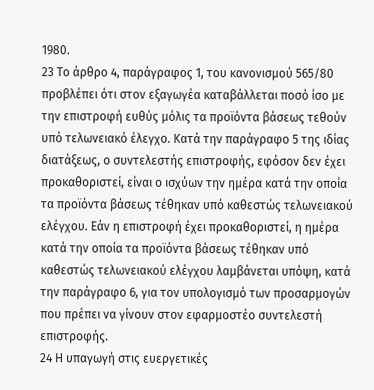1980.
23 Το άρθρο 4, παράγραφος 1, του κανονισμού 565/80 προβλέπει ότι στον εξαγωγέα καταβάλλεται ποσό ίσο με την επιστροφή ευθύς μόλις τα προϊόντα βάσεως τεθούν υπό τελωνειακό έλεγχο. Κατά την παράγραφο 5 της ιδίας διατάξεως, ο συντελεστής επιστροφής, εφόσον δεν έχει προκαθοριστεί, είναι ο ισχύων την ημέρα κατά την οποία τα προϊόντα βάσεως τέθηκαν υπό καθεστώς τελωνειακού ελέγχου. Εάν η επιστροφή έχει προκαθοριστεί, η ημέρα κατά την οποία τα προϊόντα βάσεως τέθηκαν υπό καθεστώς τελωνειακού ελέγχου λαμβάνεται υπόψη, κατά την παράγραφο 6, για τον υπολογισμό των προσαρμογών που πρέπει να γίνουν στον εφαρμοστέο συντελεστή επιστροφής.
24 Η υπαγωγή στις ευεργετικές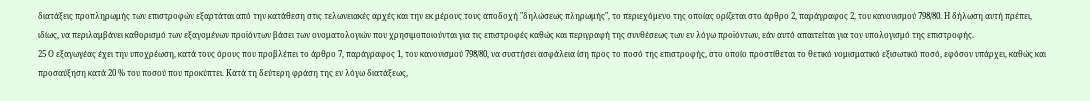διατάξεις προπληρωμής των επιστροφών εξαρτάται από την κατάθεση στις τελωνειακές αρχές και την εκ μέρους τους αποδοχή "δηλώσεως πληρωμής", το περιεχόμενο της οποίας ορίζεται στο άρθρο 2, παράγραφος 2, του κανονισμού 798/80. Η δήλωση αυτή πρέπει, ιδίως, να περιλαμβάνει καθορισμό των εξαγομένων προϊόντων βάσει των ονοματολογιών που χρησιμοποιούνται για τις επιστροφές καθώς και περιγραφή της συνθέσεως των εν λόγω προϊόντων, εάν αυτό απαιτείται για τον υπολογισμό της επιστροφής.
25 Ο εξαγωγέας έχει την υποχρέωση, κατά τους όρους που προβλέπει το άρθρο 7, παράγραφος 1, του κανονισμού 798/80, να συστήσει ασφάλεια ίση προς το ποσό της επιστροφής, στο οποίο προστίθεται το θετικό νομισματικό εξισωτικό ποσό, εφόσον υπάρχει, καθώς και προσαύξηση κατά 20 % του ποσού που προκύπτει. Κατά τη δεύτερη φράση της εν λόγω διατάξεως,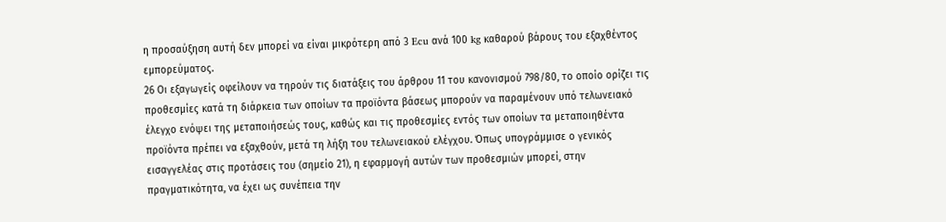η προσαύξηση αυτή δεν μπορεί να είναι μικρότερη από 3 Ecu ανά 100 kg καθαρού βάρους του εξαχθέντος εμπορεύματος.
26 Οι εξαγωγείς οφείλουν να τηρούν τις διατάξεις του άρθρου 11 του κανονισμού 798/80, το οποίο ορίζει τις προθεσμίες κατά τη διάρκεια των οποίων τα προϊόντα βάσεως μπορούν να παραμένουν υπό τελωνειακό έλεγχο ενόψει της μεταποιήσεώς τους, καθώς και τις προθεσμίες εντός των οποίων τα μεταποιηθέντα προϊόντα πρέπει να εξαχθούν, μετά τη λήξη του τελωνειακού ελέγχου. Όπως υπογράμμισε ο γενικός εισαγγελέας στις προτάσεις του (σημείο 21), η εφαρμογή αυτών των προθεσμιών μπορεί, στην πραγματικότητα, να έχει ως συνέπεια την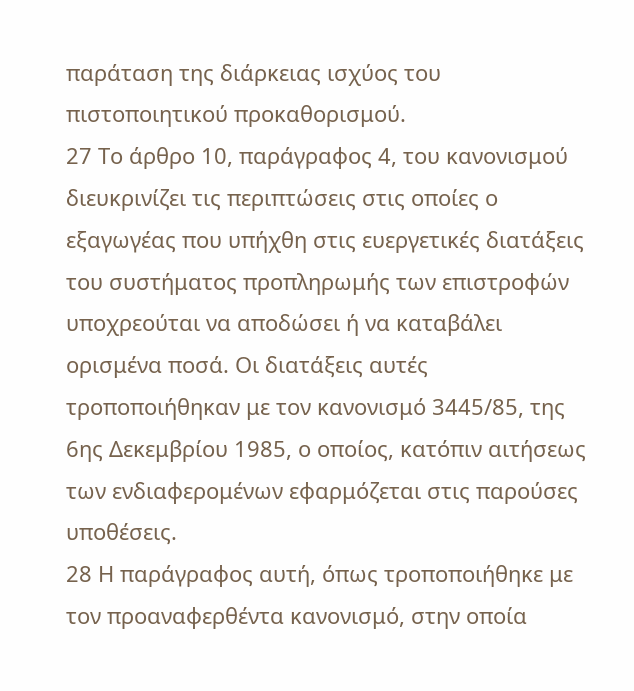παράταση της διάρκειας ισχύος του πιστοποιητικού προκαθορισμού.
27 Το άρθρο 10, παράγραφος 4, του κανονισμού διευκρινίζει τις περιπτώσεις στις οποίες ο εξαγωγέας που υπήχθη στις ευεργετικές διατάξεις του συστήματος προπληρωμής των επιστροφών υποχρεούται να αποδώσει ή να καταβάλει ορισμένα ποσά. Οι διατάξεις αυτές τροποποιήθηκαν με τον κανονισμό 3445/85, της 6ης Δεκεμβρίου 1985, ο οποίος, κατόπιν αιτήσεως των ενδιαφερομένων εφαρμόζεται στις παρούσες υποθέσεις.
28 Η παράγραφος αυτή, όπως τροποποιήθηκε με τον προαναφερθέντα κανονισμό, στην οποία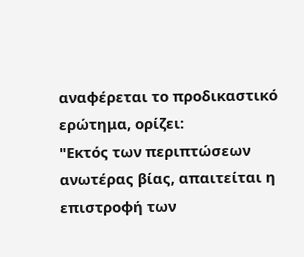αναφέρεται το προδικαστικό ερώτημα, ορίζει:
"Εκτός των περιπτώσεων ανωτέρας βίας, απαιτείται η επιστροφή των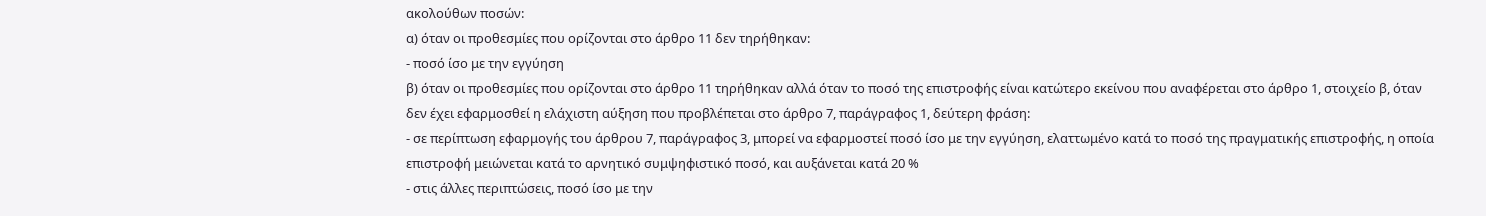ακολούθων ποσών:
α) όταν οι προθεσμίες που ορίζονται στο άρθρο 11 δεν τηρήθηκαν:
- ποσό ίσο με την εγγύηση
β) όταν οι προθεσμίες που ορίζονται στο άρθρο 11 τηρήθηκαν αλλά όταν το ποσό της επιστροφής είναι κατώτερο εκείνου που αναφέρεται στο άρθρο 1, στοιχείο β, όταν δεν έχει εφαρμοσθεί η ελάχιστη αύξηση που προβλέπεται στο άρθρο 7, παράγραφος 1, δεύτερη φράση:
- σε περίπτωση εφαρμογής του άρθρου 7, παράγραφος 3, μπορεί να εφαρμοστεί ποσό ίσο με την εγγύηση, ελαττωμένο κατά το ποσό της πραγματικής επιστροφής, η οποία επιστροφή μειώνεται κατά το αρνητικό συμψηφιστικό ποσό, και αυξάνεται κατά 20 %
- στις άλλες περιπτώσεις, ποσό ίσο με την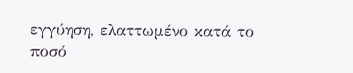εγγύηση, ελαττωμένο κατά το ποσό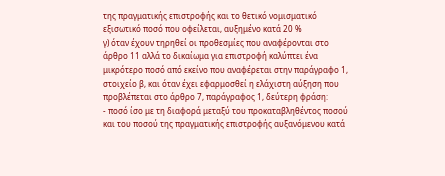της πραγματικής επιστροφής και το θετικό νομισματικό εξισωτικό ποσό που οφείλεται, αυξημένο κατά 20 %
γ) όταν έχουν τηρηθεί οι προθεσμίες που αναφέρονται στο άρθρο 11 αλλά το δικαίωμα για επιστροφή καλύπτει ένα μικρότερο ποσό από εκείνο που αναφέρεται στην παράγραφο 1, στοιχείο β, και όταν έχει εφαρμοσθεί η ελάχιστη αύξηση που προβλέπεται στο άρθρο 7, παράγραφος 1, δεύτερη φράση:
- ποσό ίσο με τη διαφορά μεταξύ του προκαταβληθέντος ποσού και του ποσού της πραγματικής επιστροφής αυξανόμενου κατά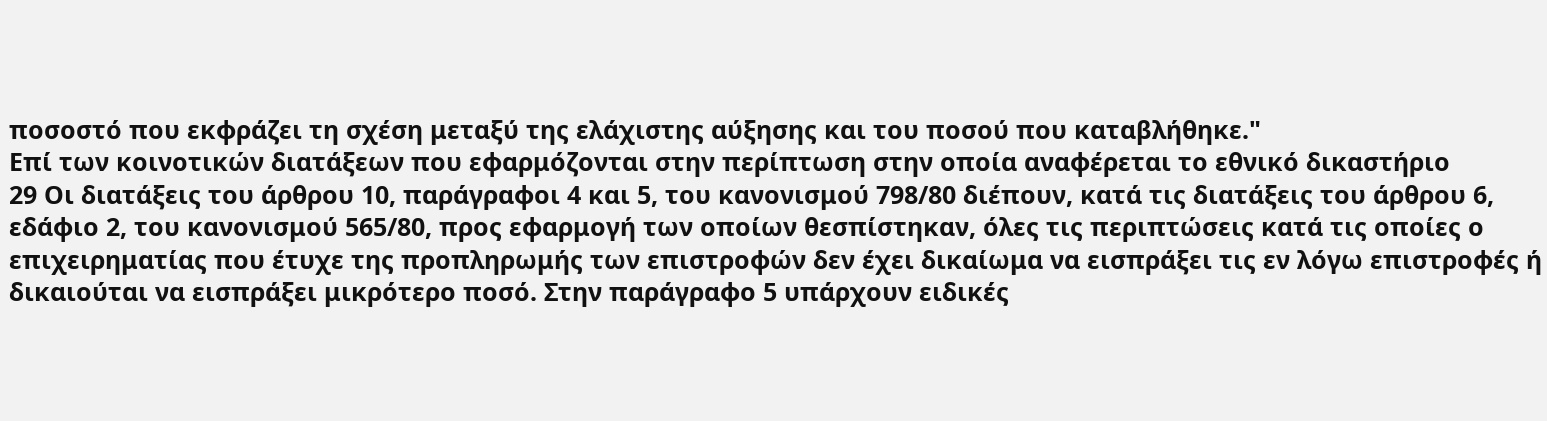ποσοστό που εκφράζει τη σχέση μεταξύ της ελάχιστης αύξησης και του ποσού που καταβλήθηκε."
Επί των κοινοτικών διατάξεων που εφαρμόζονται στην περίπτωση στην οποία αναφέρεται το εθνικό δικαστήριο
29 Οι διατάξεις του άρθρου 10, παράγραφοι 4 και 5, του κανονισμού 798/80 διέπουν, κατά τις διατάξεις του άρθρου 6, εδάφιο 2, του κανονισμού 565/80, προς εφαρμογή των οποίων θεσπίστηκαν, όλες τις περιπτώσεις κατά τις οποίες ο επιχειρηματίας που έτυχε της προπληρωμής των επιστροφών δεν έχει δικαίωμα να εισπράξει τις εν λόγω επιστροφές ή δικαιούται να εισπράξει μικρότερο ποσό. Στην παράγραφο 5 υπάρχουν ειδικές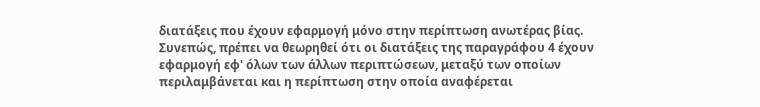διατάξεις που έχουν εφαρμογή μόνο στην περίπτωση ανωτέρας βίας. Συνεπώς, πρέπει να θεωρηθεί ότι οι διατάξεις της παραγράφου 4 έχουν εφαρμογή εφ' όλων των άλλων περιπτώσεων, μεταξύ των οποίων περιλαμβάνεται και η περίπτωση στην οποία αναφέρεται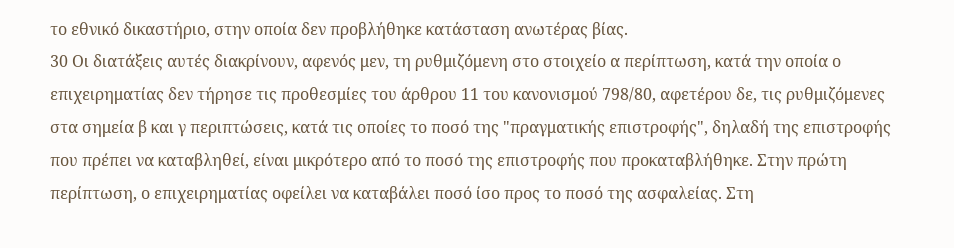το εθνικό δικαστήριο, στην οποία δεν προβλήθηκε κατάσταση ανωτέρας βίας.
30 Οι διατάξεις αυτές διακρίνουν, αφενός μεν, τη ρυθμιζόμενη στο στοιχείο α περίπτωση, κατά την οποία ο επιχειρηματίας δεν τήρησε τις προθεσμίες του άρθρου 11 του κανονισμού 798/80, αφετέρου δε, τις ρυθμιζόμενες στα σημεία β και γ περιπτώσεις, κατά τις οποίες το ποσό της "πραγματικής επιστροφής", δηλαδή της επιστροφής που πρέπει να καταβληθεί, είναι μικρότερο από το ποσό της επιστροφής που προκαταβλήθηκε. Στην πρώτη περίπτωση, ο επιχειρηματίας οφείλει να καταβάλει ποσό ίσο προς το ποσό της ασφαλείας. Στη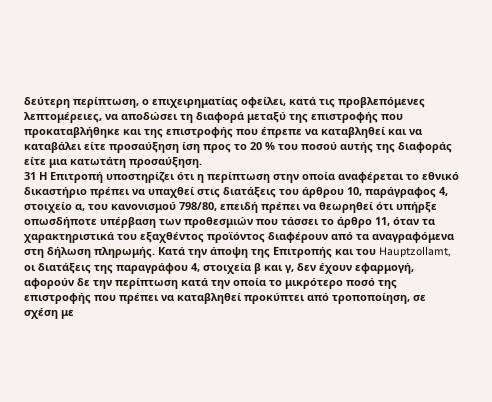δεύτερη περίπτωση, ο επιχειρηματίας οφείλει, κατά τις προβλεπόμενες λεπτομέρειες, να αποδώσει τη διαφορά μεταξύ της επιστροφής που προκαταβλήθηκε και της επιστροφής που έπρεπε να καταβληθεί και να καταβάλει είτε προσαύξηση ίση προς το 20 % του ποσού αυτής της διαφοράς είτε μια κατωτάτη προσαύξηση.
31 Η Επιτροπή υποστηρίζει ότι η περίπτωση στην οποία αναφέρεται το εθνικό δικαστήριο πρέπει να υπαχθεί στις διατάξεις του άρθρου 10, παράγραφος 4, στοιχείο α, του κανονισμού 798/80, επειδή πρέπει να θεωρηθεί ότι υπήρξε οπωσδήποτε υπέρβαση των προθεσμιών που τάσσει το άρθρο 11, όταν τα χαρακτηριστικά του εξαχθέντος προϊόντος διαφέρουν από τα αναγραφόμενα στη δήλωση πληρωμής. Κατά την άποψη της Επιτροπής και του Hauptzollamt, οι διατάξεις της παραγράφου 4, στοιχεία β και γ, δεν έχουν εφαρμογή, αφορούν δε την περίπτωση κατά την οποία το μικρότερο ποσό της επιστροφής που πρέπει να καταβληθεί προκύπτει από τροποποίηση, σε σχέση με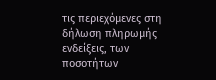τις περιεχόμενες στη δήλωση πληρωμής ενδείξεις, των ποσοτήτων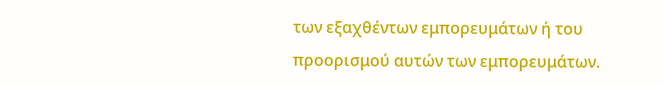των εξαχθέντων εμπορευμάτων ή του προορισμού αυτών των εμπορευμάτων.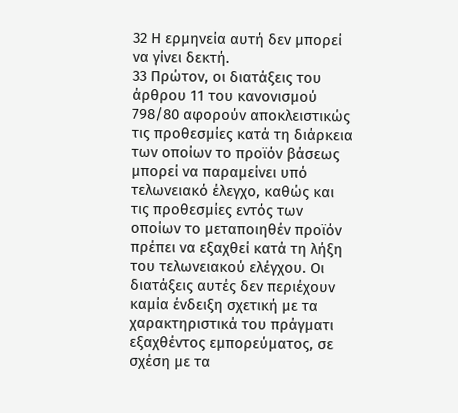32 Η ερμηνεία αυτή δεν μπορεί να γίνει δεκτή.
33 Πρώτον, οι διατάξεις του άρθρου 11 του κανονισμού 798/80 αφορούν αποκλειστικώς τις προθεσμίες κατά τη διάρκεια των οποίων το προϊόν βάσεως μπορεί να παραμείνει υπό τελωνειακό έλεγχο, καθώς και τις προθεσμίες εντός των οποίων το μεταποιηθέν προϊόν πρέπει να εξαχθεί κατά τη λήξη του τελωνειακού ελέγχου. Οι διατάξεις αυτές δεν περιέχουν καμία ένδειξη σχετική με τα χαρακτηριστικά του πράγματι εξαχθέντος εμπορεύματος, σε σχέση με τα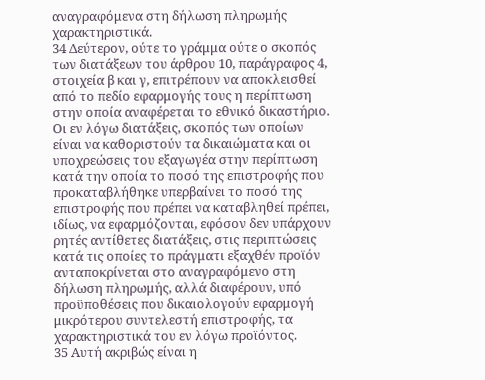αναγραφόμενα στη δήλωση πληρωμής χαρακτηριστικά.
34 Δεύτερον, ούτε το γράμμα ούτε ο σκοπός των διατάξεων του άρθρου 10, παράγραφος 4, στοιχεία β και γ, επιτρέπουν να αποκλεισθεί από το πεδίο εφαρμογής τους η περίπτωση στην οποία αναφέρεται το εθνικό δικαστήριο. Οι εν λόγω διατάξεις, σκοπός των οποίων είναι να καθοριστούν τα δικαιώματα και οι υποχρεώσεις του εξαγωγέα στην περίπτωση κατά την οποία το ποσό της επιστροφής που προκαταβλήθηκε υπερβαίνει το ποσό της επιστροφής που πρέπει να καταβληθεί πρέπει, ιδίως, να εφαρμόζονται, εφόσον δεν υπάρχουν ρητές αντίθετες διατάξεις, στις περιπτώσεις κατά τις οποίες το πράγματι εξαχθέν προϊόν ανταποκρίνεται στο αναγραφόμενο στη δήλωση πληρωμής, αλλά διαφέρουν, υπό προϋποθέσεις που δικαιολογούν εφαρμογή μικρότερου συντελεστή επιστροφής, τα χαρακτηριστικά του εν λόγω προϊόντος.
35 Αυτή ακριβώς είναι η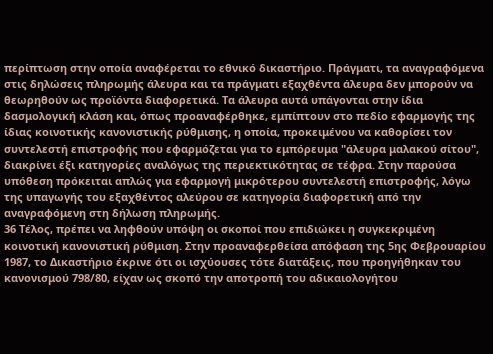περίπτωση στην οποία αναφέρεται το εθνικό δικαστήριο. Πράγματι, τα αναγραφόμενα στις δηλώσεις πληρωμής άλευρα και τα πράγματι εξαχθέντα άλευρα δεν μπορούν να θεωρηθούν ως προϊόντα διαφορετικά. Τα άλευρα αυτά υπάγονται στην ίδια δασμολογική κλάση και, όπως προαναφέρθηκε, εμπίπτουν στο πεδίο εφαρμογής της ίδιας κοινοτικής κανονιστικής ρύθμισης, η οποία, προκειμένου να καθορίσει τον συντελεστή επιστροφής που εφαρμόζεται για το εμπόρευμα "άλευρα μαλακού σίτου", διακρίνει έξι κατηγορίες αναλόγως της περιεκτικότητας σε τέφρα. Στην παρούσα υπόθεση πρόκειται απλώς για εφαρμογή μικρότερου συντελεστή επιστροφής, λόγω της υπαγωγής του εξαχθέντος αλεύρου σε κατηγορία διαφορετική από την αναγραφόμενη στη δήλωση πληρωμής.
36 Τέλος, πρέπει να ληφθούν υπόψη οι σκοποί που επιδιώκει η συγκεκριμένη κοινοτική κανονιστική ρύθμιση. Στην προαναφερθείσα απόφαση της 5ης Φεβρουαρίου 1987, το Δικαστήριο έκρινε ότι οι ισχύουσες τότε διατάξεις, που προηγήθηκαν του κανονισμού 798/80, είχαν ως σκοπό την αποτροπή του αδικαιολογήτου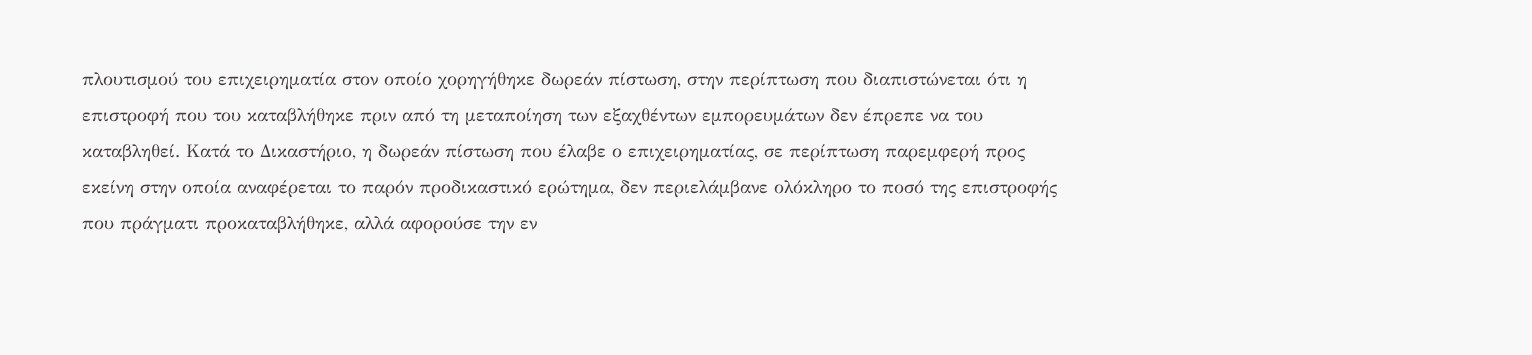πλουτισμού του επιχειρηματία στον οποίο χορηγήθηκε δωρεάν πίστωση, στην περίπτωση που διαπιστώνεται ότι η επιστροφή που του καταβλήθηκε πριν από τη μεταποίηση των εξαχθέντων εμπορευμάτων δεν έπρεπε να του καταβληθεί. Κατά το Δικαστήριο, η δωρεάν πίστωση που έλαβε ο επιχειρηματίας, σε περίπτωση παρεμφερή προς εκείνη στην οποία αναφέρεται το παρόν προδικαστικό ερώτημα, δεν περιελάμβανε ολόκληρο το ποσό της επιστροφής που πράγματι προκαταβλήθηκε, αλλά αφορούσε την εν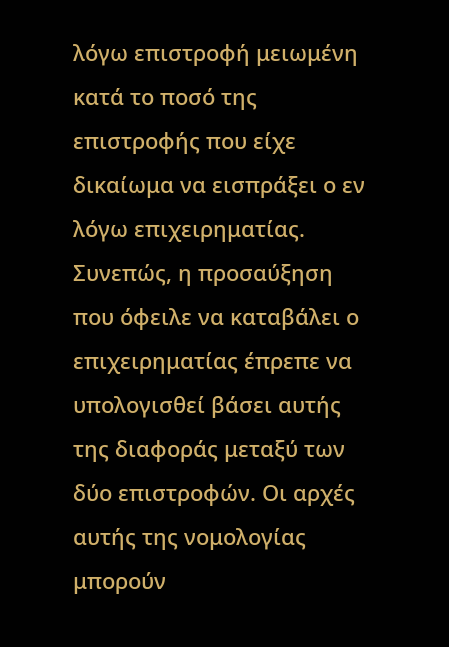λόγω επιστροφή μειωμένη κατά το ποσό της επιστροφής που είχε δικαίωμα να εισπράξει ο εν λόγω επιχειρηματίας. Συνεπώς, η προσαύξηση που όφειλε να καταβάλει ο επιχειρηματίας έπρεπε να υπολογισθεί βάσει αυτής της διαφοράς μεταξύ των δύο επιστροφών. Οι αρχές αυτής της νομολογίας μπορούν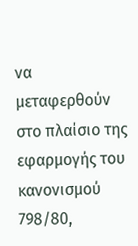να μεταφερθούν στο πλαίσιο της εφαρμογής του κανονισμού 798/80,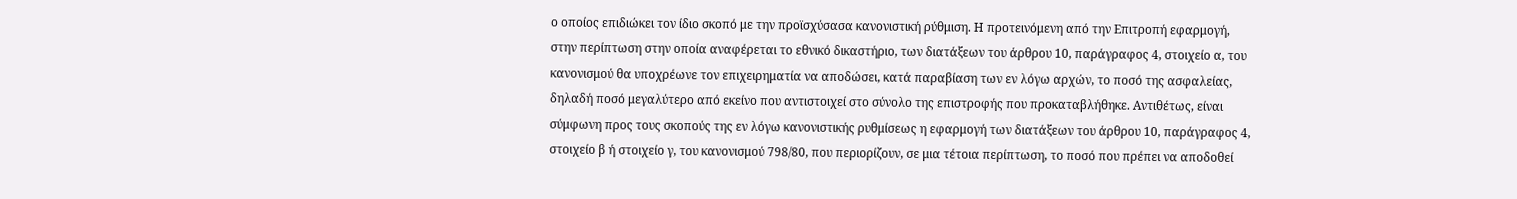ο οποίος επιδιώκει τον ίδιο σκοπό με την προϊσχύσασα κανονιστική ρύθμιση. Η προτεινόμενη από την Επιτροπή εφαρμογή, στην περίπτωση στην οποία αναφέρεται το εθνικό δικαστήριο, των διατάξεων του άρθρου 10, παράγραφος 4, στοιχείο α, του κανονισμού θα υποχρέωνε τον επιχειρηματία να αποδώσει, κατά παραβίαση των εν λόγω αρχών, το ποσό της ασφαλείας, δηλαδή ποσό μεγαλύτερο από εκείνο που αντιστοιχεί στο σύνολο της επιστροφής που προκαταβλήθηκε. Αντιθέτως, είναι σύμφωνη προς τους σκοπούς της εν λόγω κανονιστικής ρυθμίσεως η εφαρμογή των διατάξεων του άρθρου 10, παράγραφος 4, στοιχείο β ή στοιχείο γ, του κανονισμού 798/80, που περιορίζουν, σε μια τέτοια περίπτωση, το ποσό που πρέπει να αποδοθεί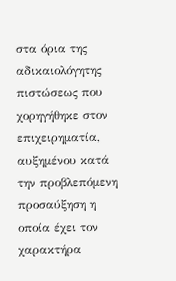στα όρια της αδικαιολόγητης πιστώσεως που χορηγήθηκε στον επιχειρηματία, αυξημένου κατά την προβλεπόμενη προσαύξηση η οποία έχει τον χαρακτήρα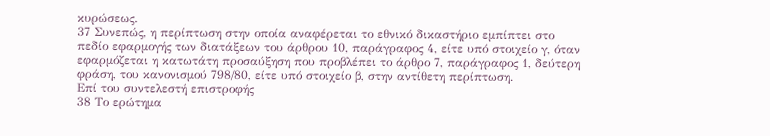κυρώσεως.
37 Συνεπώς, η περίπτωση στην οποία αναφέρεται το εθνικό δικαστήριο εμπίπτει στο πεδίο εφαρμογής των διατάξεων του άρθρου 10, παράγραφος 4, είτε υπό στοιχείο γ, όταν εφαρμόζεται η κατωτάτη προσαύξηση που προβλέπει το άρθρο 7, παράγραφος 1, δεύτερη φράση, του κανονισμού 798/80, είτε υπό στοιχείο β, στην αντίθετη περίπτωση.
Επί του συντελεστή επιστροφής
38 Το ερώτημα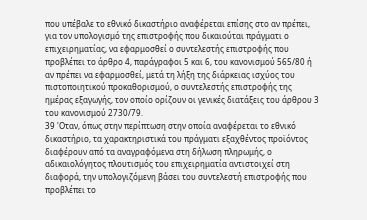που υπέβαλε το εθνικό δικαστήριο αναφέρεται επίσης στο αν πρέπει, για τον υπολογισμό της επιστροφής που δικαιούται πράγματι ο επιχειρηματίας, να εφαρμοσθεί ο συντελεστής επιστροφής που προβλέπει το άρθρο 4, παράγραφοι 5 και 6, του κανονισμού 565/80 ή αν πρέπει να εφαρμοσθεί, μετά τη λήξη της διάρκειας ισχύος του πιστοποιητικού προκαθορισμού, ο συντελεστής επιστροφής της ημέρας εξαγωγής, τον οποίο ορίζουν οι γενικές διατάξεις του άρθρου 3 του κανονισμού 2730/79.
39 'Οταν, όπως στην περίπτωση στην οποία αναφέρεται το εθνικό δικαστήριο, τα χαρακτηριστικά του πράγματι εξαχθέντος προϊόντος διαφέρουν από τα αναγραφόμενα στη δήλωση πληρωμής, ο αδικαιολόγητος πλουτισμός του επιχειρηματία αντιστοιχεί στη διαφορά, την υπολογιζόμενη βάσει του συντελεστή επιστροφής που προβλέπει το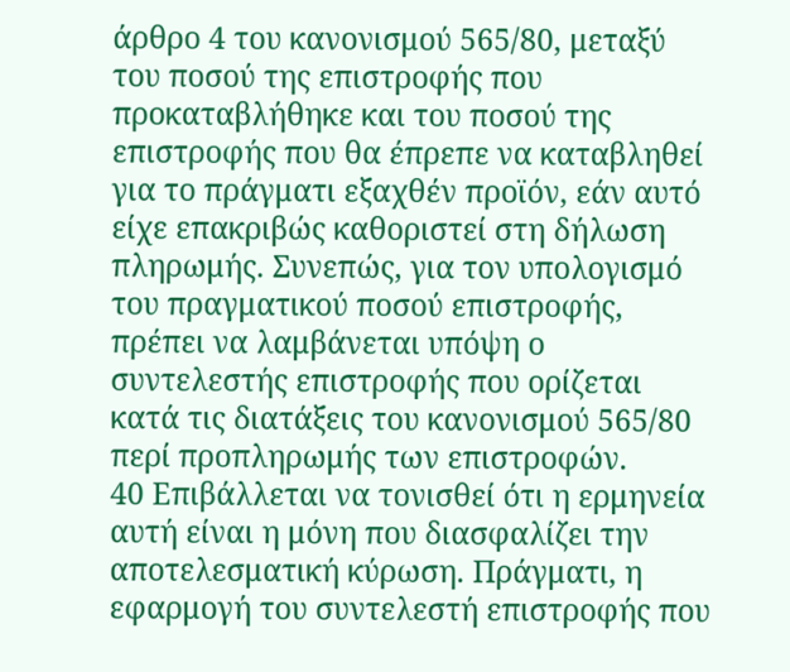άρθρο 4 του κανονισμού 565/80, μεταξύ του ποσού της επιστροφής που προκαταβλήθηκε και του ποσού της επιστροφής που θα έπρεπε να καταβληθεί για το πράγματι εξαχθέν προϊόν, εάν αυτό είχε επακριβώς καθοριστεί στη δήλωση πληρωμής. Συνεπώς, για τον υπολογισμό του πραγματικού ποσού επιστροφής, πρέπει να λαμβάνεται υπόψη ο συντελεστής επιστροφής που ορίζεται κατά τις διατάξεις του κανονισμού 565/80 περί προπληρωμής των επιστροφών.
40 Επιβάλλεται να τονισθεί ότι η ερμηνεία αυτή είναι η μόνη που διασφαλίζει την αποτελεσματική κύρωση. Πράγματι, η εφαρμογή του συντελεστή επιστροφής που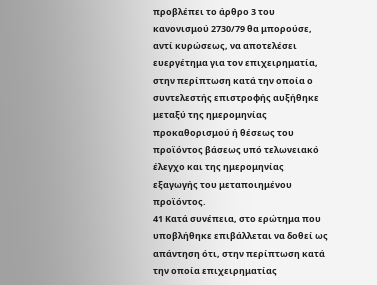προβλέπει το άρθρο 3 του κανονισμού 2730/79 θα μπορούσε, αντί κυρώσεως, να αποτελέσει ευεργέτημα για τον επιχειρηματία, στην περίπτωση κατά την οποία ο συντελεστής επιστροφής αυξήθηκε μεταξύ της ημερομηνίας προκαθορισμού ή θέσεως του προϊόντος βάσεως υπό τελωνειακό έλεγχο και της ημερομηνίας εξαγωγής του μεταποιημένου προϊόντος.
41 Κατά συνέπεια, στο ερώτημα που υποβλήθηκε επιβάλλεται να δοθεί ως απάντηση ότι, στην περίπτωση κατά την οποία επιχειρηματίας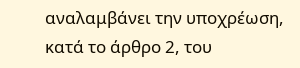αναλαμβάνει την υποχρέωση, κατά το άρθρο 2, του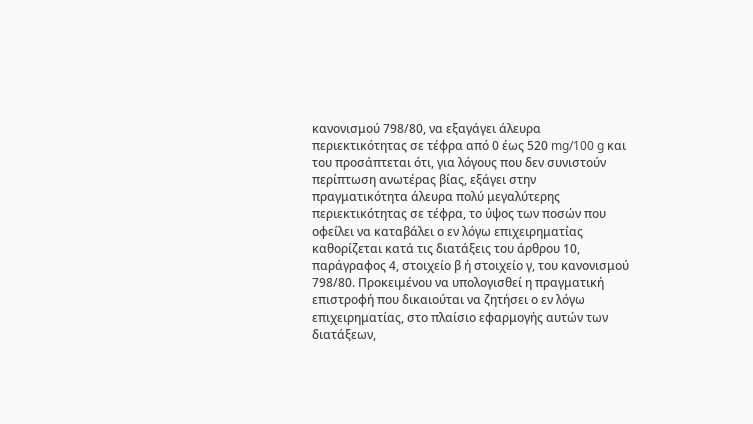κανονισμού 798/80, να εξαγάγει άλευρα περιεκτικότητας σε τέφρα από 0 έως 520 mg/100 g και του προσάπτεται ότι, για λόγους που δεν συνιστούν περίπτωση ανωτέρας βίας, εξάγει στην πραγματικότητα άλευρα πολύ μεγαλύτερης περιεκτικότητας σε τέφρα, το ύψος των ποσών που οφείλει να καταβάλει ο εν λόγω επιχειρηματίας καθορίζεται κατά τις διατάξεις του άρθρου 10, παράγραφος 4, στοιχείο β ή στοιχείο γ, του κανονισμού 798/80. Προκειμένου να υπολογισθεί η πραγματική επιστροφή που δικαιούται να ζητήσει ο εν λόγω επιχειρηματίας, στο πλαίσιο εφαρμογής αυτών των διατάξεων,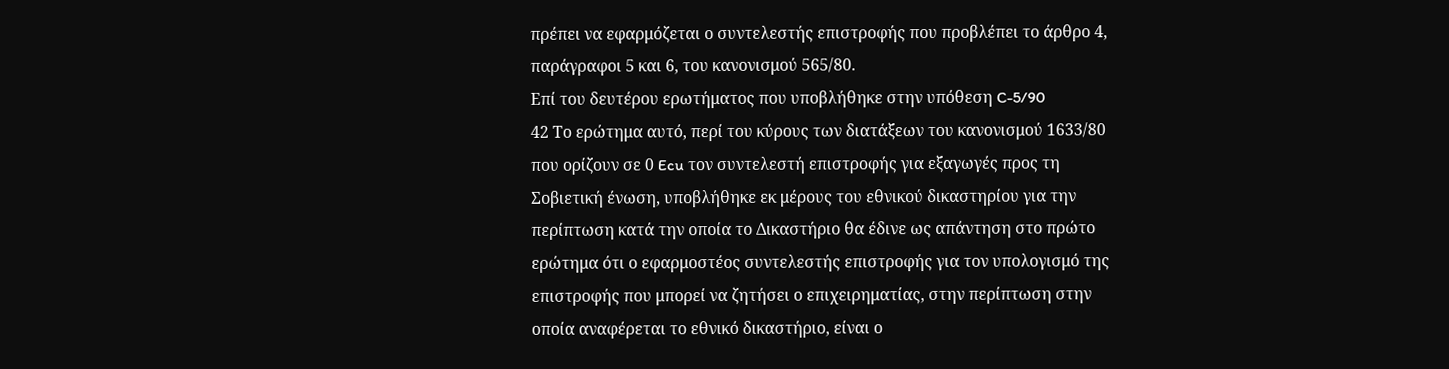πρέπει να εφαρμόζεται ο συντελεστής επιστροφής που προβλέπει το άρθρο 4, παράγραφοι 5 και 6, του κανονισμού 565/80.
Επί του δευτέρου ερωτήματος που υποβλήθηκε στην υπόθεση C-5/90
42 Το ερώτημα αυτό, περί του κύρους των διατάξεων του κανονισμού 1633/80 που ορίζουν σε 0 Ecu τον συντελεστή επιστροφής για εξαγωγές προς τη Σοβιετική ένωση, υποβλήθηκε εκ μέρους του εθνικού δικαστηρίου για την περίπτωση κατά την οποία το Δικαστήριο θα έδινε ως απάντηση στο πρώτο ερώτημα ότι ο εφαρμοστέος συντελεστής επιστροφής για τον υπολογισμό της επιστροφής που μπορεί να ζητήσει ο επιχειρηματίας, στην περίπτωση στην οποία αναφέρεται το εθνικό δικαστήριο, είναι ο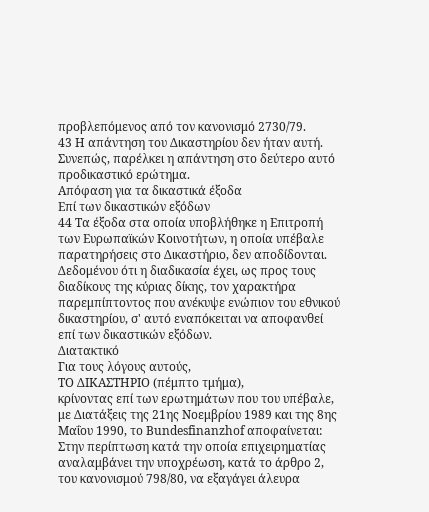προβλεπόμενος από τον κανονισμό 2730/79.
43 Η απάντηση του Δικαστηρίου δεν ήταν αυτή. Συνεπώς, παρέλκει η απάντηση στο δεύτερο αυτό προδικαστικό ερώτημα.
Απόφαση για τα δικαστικά έξοδα
Επί των δικαστικών εξόδων
44 Τα έξοδα στα οποία υποβλήθηκε η Επιτροπή των Ευρωπαϊκών Κοινοτήτων, η οποία υπέβαλε παρατηρήσεις στο Δικαστήριο, δεν αποδίδονται. Δεδομένου ότι η διαδικασία έχει, ως προς τους διαδίκους της κύριας δίκης, τον χαρακτήρα παρεμπίπτοντος που ανέκυψε ενώπιον του εθνικού δικαστηρίου, σ' αυτό εναπόκειται να αποφανθεί επί των δικαστικών εξόδων.
Διατακτικό
Για τους λόγους αυτούς,
ΤΟ ΔΙΚΑΣΤΗΡΙΟ (πέμπτο τμήμα),
κρίνοντας επί των ερωτημάτων που του υπέβαλε, με Διατάξεις της 21ης Νοεμβρίου 1989 και της 8ης Μαΐου 1990, το Bundesfinanzhof αποφαίνεται:
Στην περίπτωση κατά την οποία επιχειρηματίας αναλαμβάνει την υποχρέωση, κατά το άρθρο 2, του κανονισμού 798/80, να εξαγάγει άλευρα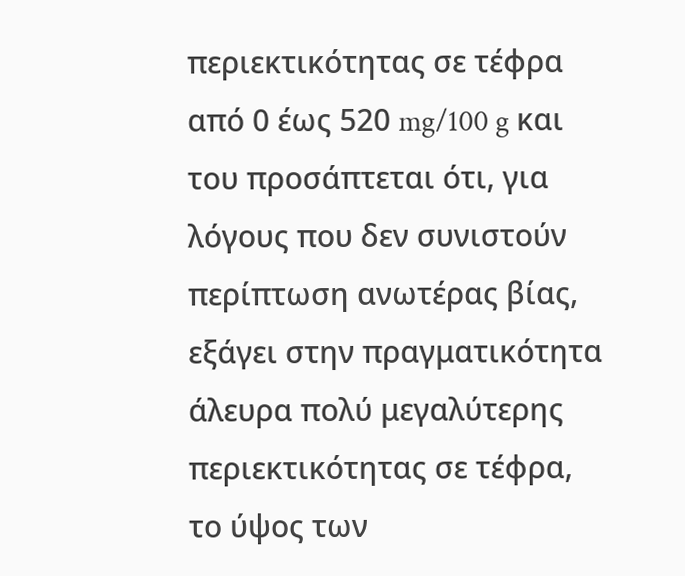περιεκτικότητας σε τέφρα από 0 έως 520 mg/100 g και του προσάπτεται ότι, για λόγους που δεν συνιστούν περίπτωση ανωτέρας βίας, εξάγει στην πραγματικότητα άλευρα πολύ μεγαλύτερης περιεκτικότητας σε τέφρα, το ύψος των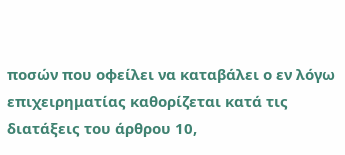ποσών που οφείλει να καταβάλει ο εν λόγω επιχειρηματίας καθορίζεται κατά τις διατάξεις του άρθρου 10,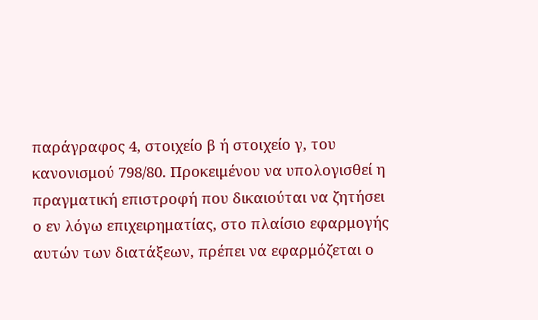παράγραφος 4, στοιχείο β ή στοιχείο γ, του κανονισμού 798/80. Προκειμένου να υπολογισθεί η πραγματική επιστροφή που δικαιούται να ζητήσει ο εν λόγω επιχειρηματίας, στο πλαίσιο εφαρμογής αυτών των διατάξεων, πρέπει να εφαρμόζεται ο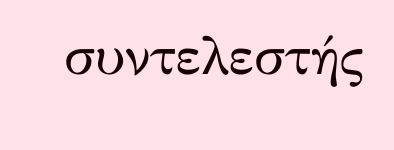συντελεστής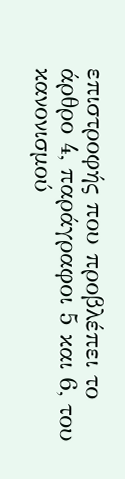επιστροφής που προβλέπει το άρθρο 4, παράγραφοι 5 και 6, του κανονισμού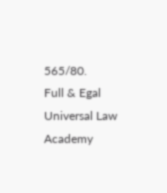565/80.
Full & Egal Universal Law Academy